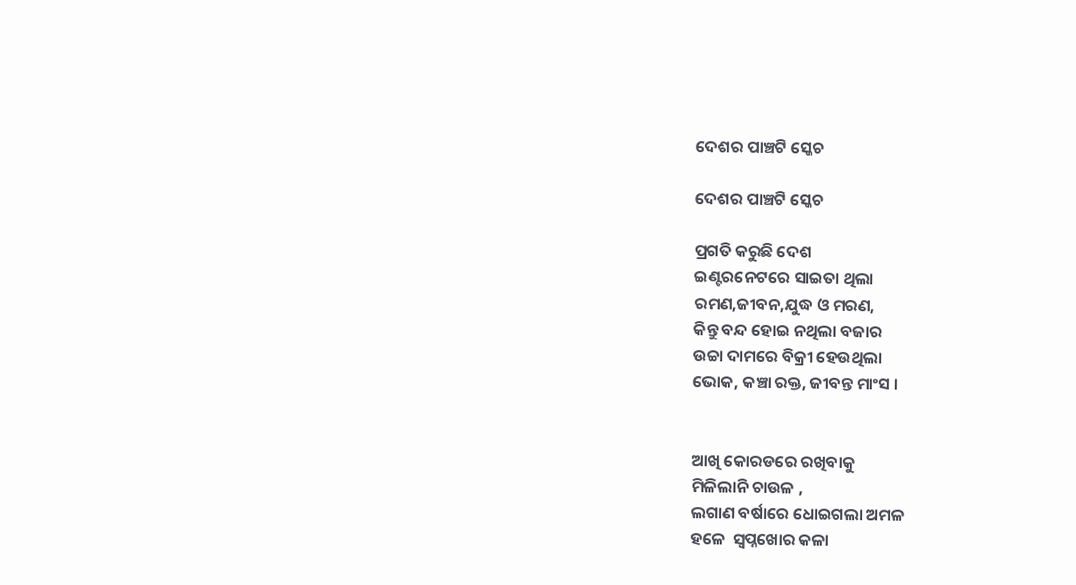ଦେଶର ପାଞ୍ଚଟି ସ୍କେଚ

ଦେଶର ପାଞ୍ଚଟି ସ୍କେଚ

ପ୍ରଗତି କରୁଛି ଦେଶ
ଇଣ୍ଟରନେଟରେ ସାଇତା ଥିଲା
ରମଣ,ଜୀବନ,ଯୁଦ୍ଧ ଓ ମରଣ,
କିନ୍ତୁ ବନ୍ଦ ହୋଇ ନଥିଲା ବଜାର
ଉଚ୍ଚା ଦାମରେ ବିକ୍ରୀ ହେଉଥିଲା
ଭୋକ, କଞ୍ଚା ରକ୍ତ, ଜୀବନ୍ତ ମାଂସ ।


ଆଖି କୋରଡରେ ରଖିବାକୁ
ମିଳିଲାନି ଚାଉଳ ,
ଲଗାଣ ବର୍ଷାରେ ଧୋଇଗଲା ଅମଳ
ହଳେ  ସ୍ବପ୍ନଖୋର କଳା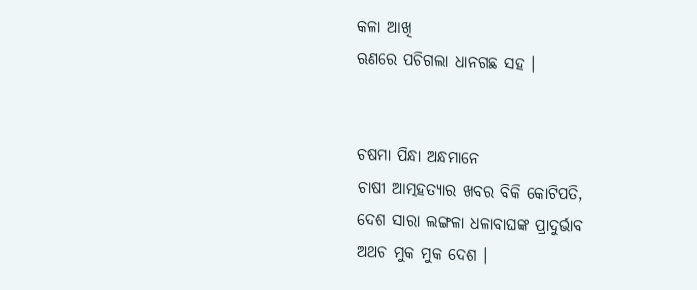କଳା ଆଖି
ଋଣରେ ପଚିଗଲା ଧାନଗଛ ସହ ।


ଚଷମା ପିନ୍ଧା ଅନ୍ଧମାନେ
ଚାଷୀ ଆତ୍ମହତ୍ୟାର ଖବର ବିକି କୋଟିପତି,
ଦେଶ ସାରା ଲଙ୍ଗଳା ଧଳାବାଘଙ୍କ ପ୍ରାଦୁର୍ଭାବ
ଅଥଚ ମୁକ ମୁକ ଦେଶ ।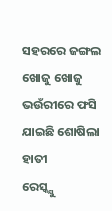ସହରରେ ଜଙ୍ଗଲ ଖୋଜୁ ଖୋଜୁ
ଭଉଁରୀରେ ଫସି ଯାଇଛି ଶୋଷିଲା ହାତୀ
ରେସ୍କ୍ଯୁ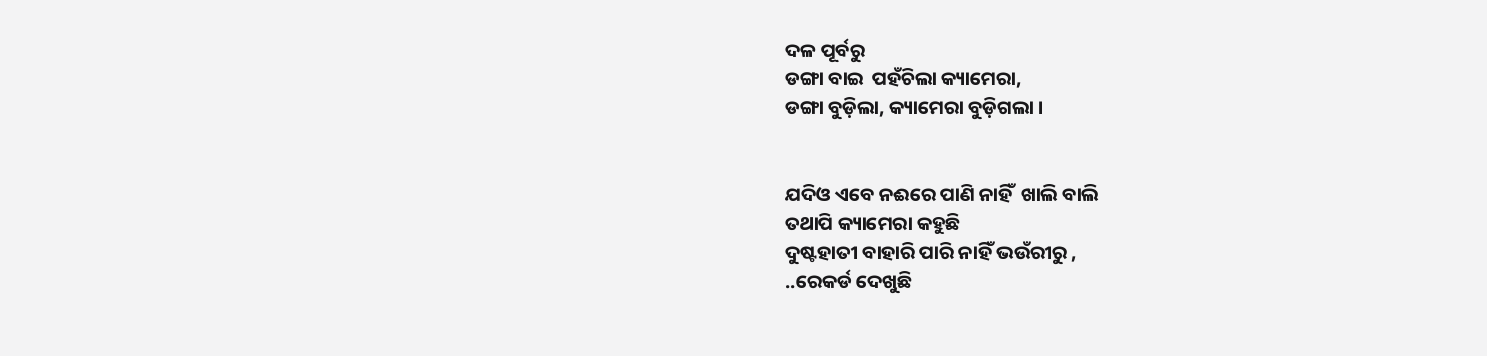ଦଳ ପୂର୍ବରୁ
ଡଙ୍ଗା ବାଇ  ପହଁଚିଲା କ୍ୟାମେରା,
ଡଙ୍ଗା ବୁଡ଼ିଲା, କ୍ୟାମେରା ବୁଡ଼ିଗଲା ।


ଯଦିଓ ଏବେ ନଈରେ ପାଣି ନାହିଁ  ଖାଲି ବାଲି
ତଥାପି କ୍ୟାମେରା କହୁଛି
ଦୁଷ୍ଟହାତୀ ବାହାରି ପାରି ନାହିଁ ଭଉଁରୀରୁ ,
..ରେକର୍ଡ ଦେଖୁଛି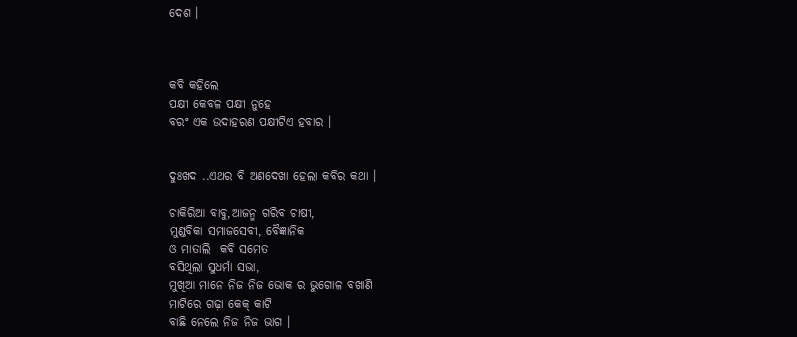ଦେଶ ।



କବି କହିଲେ
ପକ୍ଷୀ କେବଳ ପକ୍ଷୀ ନୁହେ
ବରଂ ଏକ ଉଦାହରଣ ପକ୍ଷୀଟିଏ ହବାର ।


ଦୁଃଖଦ ..ଏଥର ବି ଅଣଦେଖା ହେଲା କବିର କଥା ।

ଚାକିରିଆ ବାବୁ,ଆଜନ୍ମ ଗରିବ ଚାଷୀ,
ମୁଣ୍ଡବିକା ସମାଜସେବୀ, ବୈଜ୍ଞାନିକ
ଓ ମାତାଲି  କବି ସମେତ
ବସିଥିଲା ସୁଧର୍ମା ସଭା,
ମୁଖିଆ ମାନେ ନିଜ ନିଜ ଭୋକ ର ଭୁଗୋଳ ବଖାଣି
ମାଟିରେ ଗଢ଼ା କେକ୍ କାଟି
ବାଛି ନେଲେ ନିଜ ନିଜ ଭାଗ ।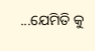...ଯେମିତି କୁ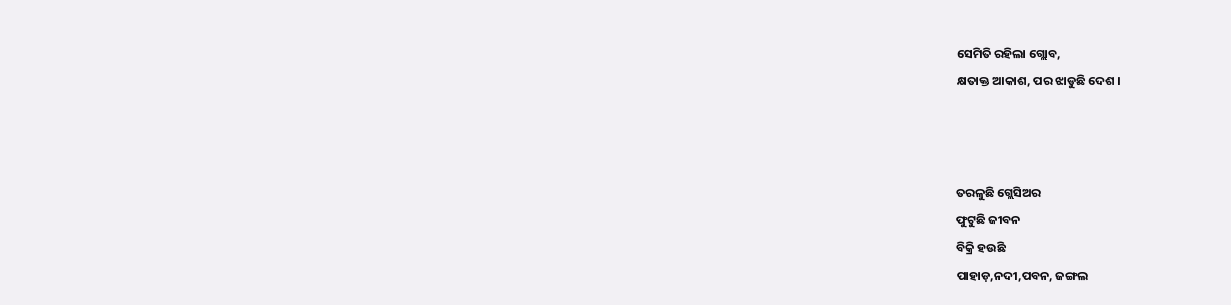ସେମିତି ରହିଲା ଗ୍ଲୋବ,
କ୍ଷତାକ୍ତ ଆକାଶ, ପର ଝାଡୁଛି ଦେଶ ।



ତରଳୁଛି ଗ୍ଲେସିଅର
ଫୁଟୁଛି ଜୀବନ
ବିକ୍ରି ହଉଛି
ପାହାଡ଼,ନଦୀ,ପବନ, ଜଙ୍ଗଲ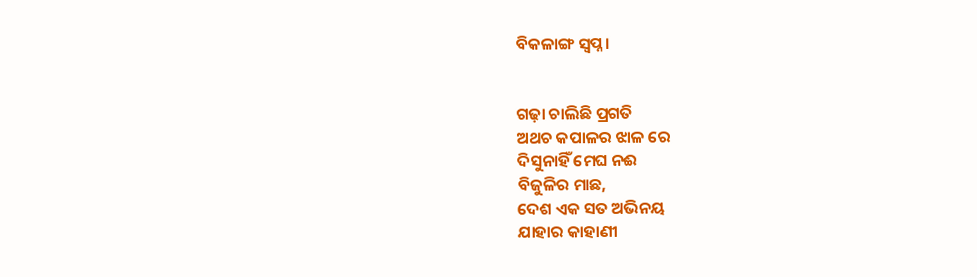ବିକଳାଙ୍ଗ ସ୍ବପ୍ନ ।


ଗଢ଼ା ଚାଲିଛି ପ୍ରଗତି
ଅଥଚ କପାଳର ଝାଳ ରେ
ଦିସୁନାହିଁ ମେଘ ନଈ
ବିଜୁଳିର ମାଛ,
ଦେଶ ଏକ ସତ ଅଭିନୟ
ଯାହାର କାହାଣୀ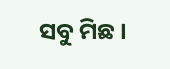ସବୁ ମିଛ ।